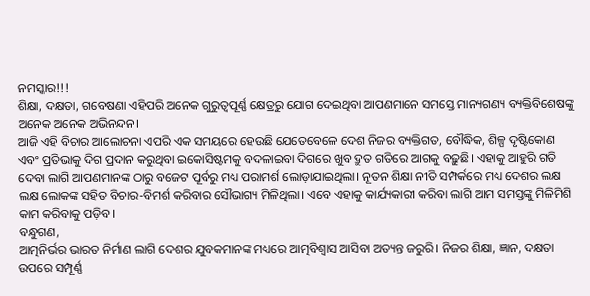ନମସ୍କାର!!!
ଶିକ୍ଷା, ଦକ୍ଷତା, ଗବେଷଣା ଏହିପରି ଅନେକ ଗୁରୁତ୍ୱପୂର୍ଣ୍ଣ କ୍ଷେତ୍ରରୁ ଯୋଗ ଦେଇଥିବା ଆପଣମାନେ ସମସ୍ତେ ମାନ୍ୟଗଣ୍ୟ ବ୍ୟକ୍ତିବିଶେଷଙ୍କୁ ଅନେକ ଅନେକ ଅଭିନନ୍ଦନ।
ଆଜି ଏହି ବିଚାର ଆଲୋଚନା ଏପରି ଏକ ସମୟରେ ହେଉଛି ଯେତେବେଳେ ଦେଶ ନିଜର ବ୍ୟକ୍ତିଗତ, ବୌଦ୍ଧିକ, ଶିଳ୍ପ ଦୃଷ୍ଟିକୋଣ ଏବଂ ପ୍ରତିଭାକୁ ଦିଗ ପ୍ରଦାନ କରୁଥିବା ଇକୋସିଷ୍ଟମକୁ ବଦଳାଇବା ଦିଗରେ ଖୁବ ଦ୍ରୁତ ଗତିରେ ଆଗକୁ ବଢ଼ୁଛି। ଏହାକୁ ଆହୁରି ଗତି ଦେବା ଲାଗି ଆପଣମାନଙ୍କ ଠାରୁ ବଜେଟ ପୂର୍ବରୁ ମଧ୍ୟ ପରାମର୍ଶ ଲୋଡ଼ାଯାଇଥିଲା। ନୂତନ ଶିକ୍ଷା ନୀତି ସମ୍ପର୍କରେ ମଧ୍ୟ ଦେଶର ଲକ୍ଷ ଲକ୍ଷ ଲୋକଙ୍କ ସହିତ ବିଚାର-ବିମର୍ଶ କରିବାର ସୌଭାଗ୍ୟ ମିଳିଥିଲା। ଏବେ ଏହାକୁ କାର୍ଯ୍ୟକାରୀ କରିବା ଲାଗି ଆମ ସମସ୍ତଙ୍କୁ ମିଳିମିଶି କାମ କରିବାକୁ ପଡ଼ିବ।
ବନ୍ଧୁଗଣ,
ଆତ୍ମନିର୍ଭର ଭାରତ ନିର୍ମାଣ ଲାଗି ଦେଶର ଯୁବକମାନଙ୍କ ମଧ୍ୟରେ ଆତ୍ମବିଶ୍ୱାସ ଆସିବା ଅତ୍ୟନ୍ତ ଜରୁରି। ନିଜର ଶିକ୍ଷା, ଜ୍ଞାନ, ଦକ୍ଷତା ଉପରେ ସମ୍ପୂର୍ଣ୍ଣ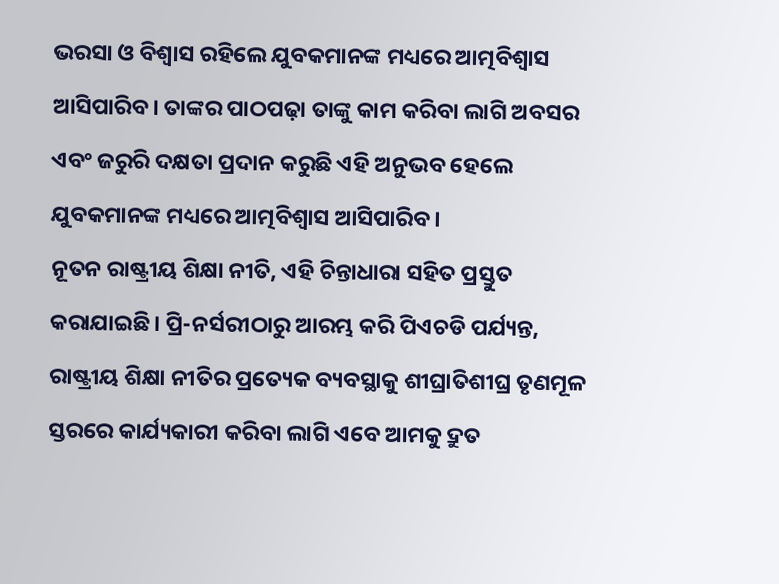ଭରସା ଓ ବିଶ୍ୱାସ ରହିଲେ ଯୁବକମାନଙ୍କ ମଧ୍ୟରେ ଆତ୍ମବିଶ୍ୱାସ ଆସିପାରିବ। ତାଙ୍କର ପାଠପଢ଼ା ତାଙ୍କୁ କାମ କରିବା ଲାଗି ଅବସର ଏବଂ ଜରୁରି ଦକ୍ଷତା ପ୍ରଦାନ କରୁଛି ଏହି ଅନୁଭବ ହେଲେ ଯୁବକମାନଙ୍କ ମଧ୍ୟରେ ଆତ୍ମବିଶ୍ୱାସ ଆସିପାରିବ।
ନୂତନ ରାଷ୍ଟ୍ରୀୟ ଶିକ୍ଷା ନୀତି, ଏହି ଚିନ୍ତାଧାରା ସହିତ ପ୍ରସ୍ତୁତ କରାଯାଇଛି। ପ୍ରି-ନର୍ସରୀଠାରୁ ଆରମ୍ଭ କରି ପିଏଚଡି ପର୍ଯ୍ୟନ୍ତ, ରାଷ୍ଟ୍ରୀୟ ଶିକ୍ଷା ନୀତିର ପ୍ରତ୍ୟେକ ବ୍ୟବସ୍ଥାକୁ ଶୀଘ୍ରାତିଶୀଘ୍ର ତୃଣମୂଳ ସ୍ତରରେ କାର୍ଯ୍ୟକାରୀ କରିବା ଲାଗି ଏବେ ଆମକୁ ଦ୍ରୁତ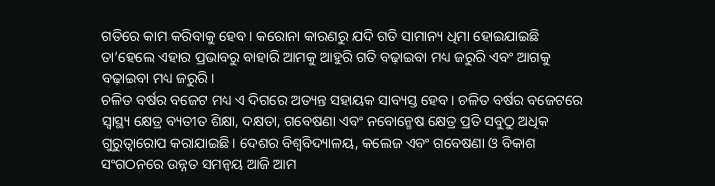ଗତିରେ କାମ କରିବାକୁ ହେବ। କରୋନା କାରଣରୁ ଯଦି ଗତି ସାମାନ୍ୟ ଧିମା ହୋଇଯାଇଛି ତା’ହେଲେ ଏହାର ପ୍ରଭାବରୁ ବାହାରି ଆମକୁ ଆହୁରି ଗତି ବଢ଼ାଇବା ମଧ୍ୟ ଜରୁରି ଏବଂ ଆଗକୁ ବଢ଼ାଇବା ମଧ୍ୟ ଜରୁରି।
ଚଳିତ ବର୍ଷର ବଜେଟ ମଧ୍ୟ ଏ ଦିଗରେ ଅତ୍ୟନ୍ତ ସହାୟକ ସାବ୍ୟସ୍ତ ହେବ। ଚଳିତ ବର୍ଷର ବଜେଟରେ ସ୍ୱାସ୍ଥ୍ୟ କ୍ଷେତ୍ର ବ୍ୟତୀତ ଶିକ୍ଷା, ଦକ୍ଷତା, ଗବେଷଣା ଏବଂ ନବୋନ୍ମେଷ କ୍ଷେତ୍ର ପ୍ରତି ସବୁଠୁ ଅଧିକ ଗୁରୁତ୍ୱାରୋପ କରାଯାଇଛି। ଦେଶର ବିଶ୍ବବିଦ୍ୟାଳୟ, କଲେଜ ଏବଂ ଗବେଷଣା ଓ ବିକାଶ ସଂଗଠନରେ ଉନ୍ନତ ସମନ୍ବୟ ଆଜି ଆମ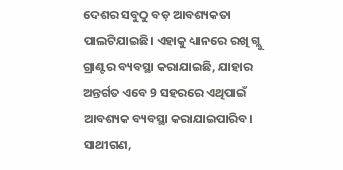ଦେଶର ସବୁଠୁ ବଡ଼ ଆବଶ୍ୟକତା ପାଲଟିଯାଇଛି। ଏହାକୁ ଧ୍ୟାନରେ ରଖି ଗ୍ଲୁ ଗ୍ରାଣ୍ଟର ବ୍ୟବସ୍ଥା କରାଯାଇଛି, ଯାହାର ଅନ୍ତର୍ଗତ ଏବେ 9 ସହରରେ ଏଥିପାଇଁ ଆବଶ୍ୟକ ବ୍ୟବସ୍ଥା କରାଯାଇପାରିବ।
ସାଥୀଗଣ,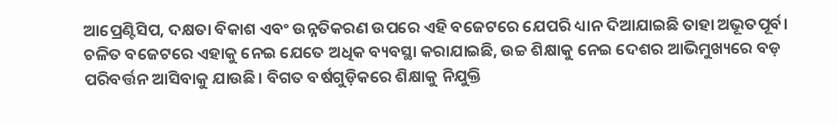ଆପ୍ରେଣ୍ଟିସିପ, ଦକ୍ଷତା ବିକାଶ ଏବଂ ଉନ୍ନତିକରଣ ଉପରେ ଏହି ବଜେଟରେ ଯେପରି ଧ୍ୟାନ ଦିଆଯାଇଛି ତାହା ଅଭୂତପୂର୍ବ। ଚଳିତ ବଜେଟରେ ଏହାକୁ ନେଇ ଯେତେ ଅଧିକ ବ୍ୟବସ୍ଥା କରାଯାଇଛି, ଉଚ୍ଚ ଶିକ୍ଷାକୁ ନେଇ ଦେଶର ଆଭିମୁଖ୍ୟରେ ବଡ଼ ପରିବର୍ତ୍ତନ ଆସିବାକୁ ଯାଉଛି। ବିଗତ ବର୍ଷଗୁଡ଼ିକରେ ଶିକ୍ଷାକୁ ନିଯୁକ୍ତି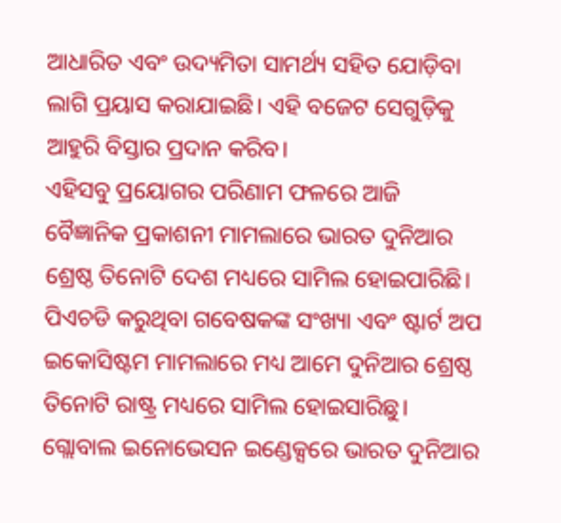ଆଧାରିତ ଏବଂ ଉଦ୍ୟମିତା ସାମର୍ଥ୍ୟ ସହିତ ଯୋଡ଼ିବା ଲାଗି ପ୍ରୟାସ କରାଯାଇଛି। ଏହି ବଜେଟ ସେଗୁଡ଼ିକୁ ଆହୁରି ବିସ୍ତାର ପ୍ରଦାନ କରିବ।
ଏହିସବୁ ପ୍ରୟୋଗର ପରିଣାମ ଫଳରେ ଆଜି ବୈଜ୍ଞାନିକ ପ୍ରକାଶନୀ ମାମଲାରେ ଭାରତ ଦୁନିଆର ଶ୍ରେଷ୍ଠ ତିନୋଟି ଦେଶ ମଧ୍ୟରେ ସାମିଲ ହୋଇପାରିଛି। ପିଏଚଡି କରୁଥିବା ଗବେଷକଙ୍କ ସଂଖ୍ୟା ଏବଂ ଷ୍ଟାର୍ଟ ଅପ ଇକୋସିଷ୍ଟମ ମାମଲାରେ ମଧ୍ୟ ଆମେ ଦୁନିଆର ଶ୍ରେଷ୍ଠ ତିନୋଟି ରାଷ୍ଟ୍ର ମଧ୍ୟରେ ସାମିଲ ହୋଇସାରିଛୁ।
ଗ୍ଲୋବାଲ ଇନୋଭେସନ ଇଣ୍ଡେକ୍ସରେ ଭାରତ ଦୁନିଆର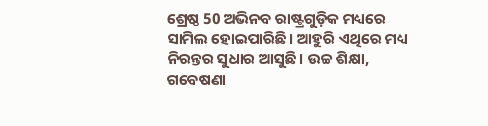ଶ୍ରେଷ୍ଠ 50 ଅଭିନବ ରାଷ୍ଟ୍ରଗୁଡ଼ିକ ମଧ୍ୟରେ ସାମିଲ ହୋଇପାରିଛି। ଆହୁରି ଏଥିରେ ମଧ୍ୟ ନିରନ୍ତର ସୁଧାର ଆସୁଛି। ଉଚ୍ଚ ଶିକ୍ଷା, ଗବେଷଣା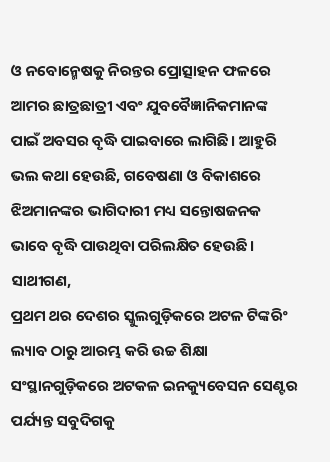ଓ ନବୋନ୍ମେଷକୁ ନିରନ୍ତର ପ୍ରୋତ୍ସାହନ ଫଳରେ ଆମର ଛାତ୍ରଛାତ୍ରୀ ଏବଂ ଯୁବବୈଜ୍ଞାନିକମାନଙ୍କ ପାଇଁ ଅବସର ବୃଦ୍ଧି ପାଇବାରେ ଲାଗିଛି। ଆହୁରି ଭଲ କଥା ହେଉଛି, ଗବେଷଣା ଓ ବିକାଶରେ ଝିଅମାନଙ୍କର ଭାଗିଦାରୀ ମଧ୍ୟ ସନ୍ତୋଷଜନକ ଭାବେ ବୃଦ୍ଧି ପାଉଥିବା ପରିଲକ୍ଷିତ ହେଉଛି।
ସାଥୀଗଣ,
ପ୍ରଥମ ଥର ଦେଶର ସ୍କୁଲଗୁଡ଼ିକରେ ଅଟଳ ଟିଙ୍କରିଂ ଲ୍ୟାବ ଠାରୁ ଆରମ୍ଭ କରି ଉଚ୍ଚ ଶିକ୍ଷା ସଂସ୍ଥାନଗୁଡ଼ିକରେ ଅଟକଳ ଇନକ୍ୟୁବେସନ ସେଣ୍ଟର ପର୍ଯ୍ୟନ୍ତ ସବୁଦିଗକୁ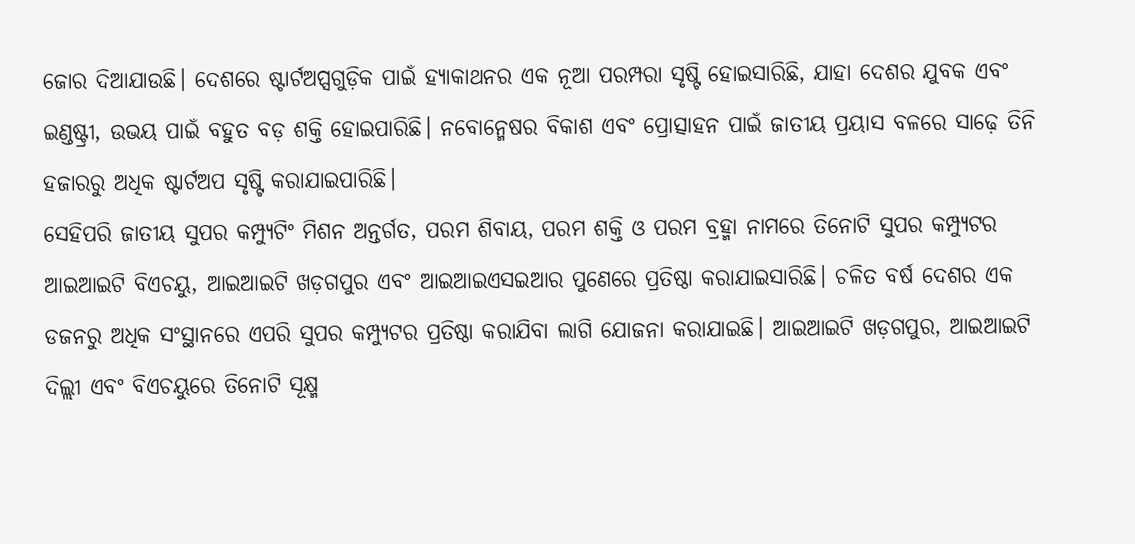ଜୋର ଦିଆଯାଉଛି। ଦେଶରେ ଷ୍ଟାର୍ଟଅପ୍ସଗୁଡ଼ିକ ପାଇଁ ହ୍ୟାକାଥନର ଏକ ନୂଆ ପରମ୍ପରା ସୃଷ୍ଟି ହୋଇସାରିଛି, ଯାହା ଦେଶର ଯୁବକ ଏବଂ ଇଣ୍ଡଷ୍ଟ୍ରୀ, ଉଭୟ ପାଇଁ ବହୁତ ବଡ଼ ଶକ୍ତି ହୋଇପାରିଛି। ନବୋନ୍ମେଷର ବିକାଶ ଏବଂ ପ୍ରୋତ୍ସାହନ ପାଇଁ ଜାତୀୟ ପ୍ରୟାସ ବଳରେ ସାଢ଼େ ତିନି ହଜାରରୁ ଅଧିକ ଷ୍ଟାର୍ଟଅପ ସୃଷ୍ଟି କରାଯାଇପାରିଛି।
ସେହିପରି ଜାତୀୟ ସୁପର କମ୍ପ୍ୟୁଟିଂ ମିଶନ ଅନ୍ତର୍ଗତ, ପରମ ଶିବାୟ, ପରମ ଶକ୍ତି ଓ ପରମ ବ୍ରହ୍ମା ନାମରେ ତିନୋଟି ସୁପର କମ୍ପ୍ୟୁଟର ଆଇଆଇଟି ବିଏଚୟୁ, ଆଇଆଇଟି ଖଡ଼ଗପୁର ଏବଂ ଆଇଆଇଏସଇଆର ପୁଣେରେ ପ୍ରତିଷ୍ଠା କରାଯାଇସାରିଛି। ଚଳିତ ବର୍ଷ ଦେଶର ଏକ ଡଜନରୁ ଅଧିକ ସଂସ୍ଥାନରେ ଏପରି ସୁପର କମ୍ପ୍ୟୁଟର ପ୍ରତିଷ୍ଠା କରାଯିବା ଲାଗି ଯୋଜନା କରାଯାଇଛି। ଆଇଆଇଟି ଖଡ଼ଗପୁର, ଆଇଆଇଟି ଦିଲ୍ଲୀ ଏବଂ ବିଏଚୟୁରେ ତିନୋଟି ସୂକ୍ଷ୍ମ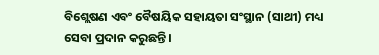ବିଶ୍ଲେଷଣ ଏବଂ ବୈଷୟିକ ସହାୟତା ସଂସ୍ଥାନ (ସାଥୀ) ମଧ୍ୟ ସେବା ପ୍ରଦାନ କରୁଛନ୍ତି।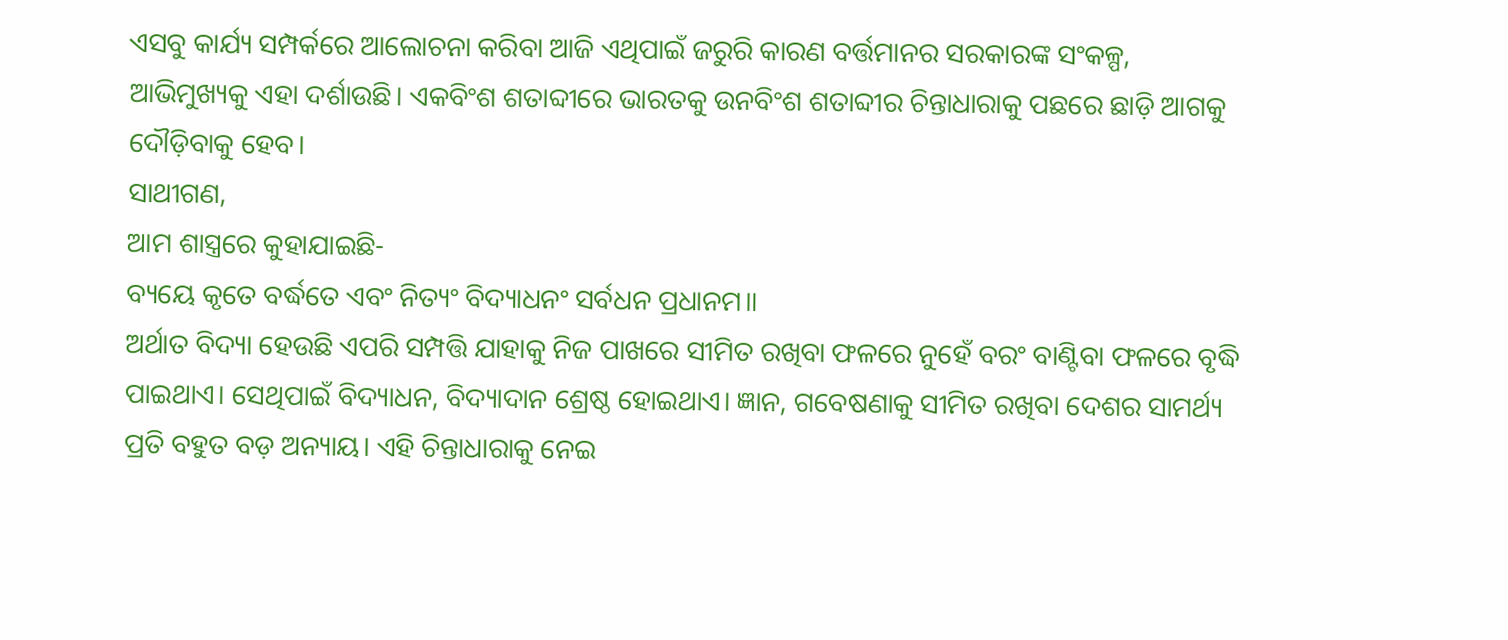ଏସବୁ କାର୍ଯ୍ୟ ସମ୍ପର୍କରେ ଆଲୋଚନା କରିବା ଆଜି ଏଥିପାଇଁ ଜରୁରି କାରଣ ବର୍ତ୍ତମାନର ସରକାରଙ୍କ ସଂକଳ୍ପ, ଆଭିମୁଖ୍ୟକୁ ଏହା ଦର୍ଶାଉଛି। ଏକବିଂଶ ଶତାବ୍ଦୀରେ ଭାରତକୁ ଉନବିଂଶ ଶତାବ୍ଦୀର ଚିନ୍ତାଧାରାକୁ ପଛରେ ଛାଡ଼ି ଆଗକୁ ଦୌଡ଼ିବାକୁ ହେବ।
ସାଥୀଗଣ,
ଆମ ଶାସ୍ତ୍ରରେ କୁହାଯାଇଛି-
ବ୍ୟୟେ କୃତେ ବର୍ଦ୍ଧତେ ଏବଂ ନିତ୍ୟଂ ବିଦ୍ୟାଧନଂ ସର୍ବଧନ ପ୍ରଧାନମ॥
ଅର୍ଥାତ ବିଦ୍ୟା ହେଉଛି ଏପରି ସମ୍ପତ୍ତି ଯାହାକୁ ନିଜ ପାଖରେ ସୀମିତ ରଖିବା ଫଳରେ ନୁହେଁ ବରଂ ବାଣ୍ଟିବା ଫଳରେ ବୃଦ୍ଧି ପାଇଥାଏ। ସେଥିପାଇଁ ବିଦ୍ୟାଧନ, ବିଦ୍ୟାଦାନ ଶ୍ରେଷ୍ଠ ହୋଇଥାଏ। ଜ୍ଞାନ, ଗବେଷଣାକୁ ସୀମିତ ରଖିବା ଦେଶର ସାମର୍ଥ୍ୟ ପ୍ରତି ବହୁତ ବଡ଼ ଅନ୍ୟାୟ। ଏହି ଚିନ୍ତାଧାରାକୁ ନେଇ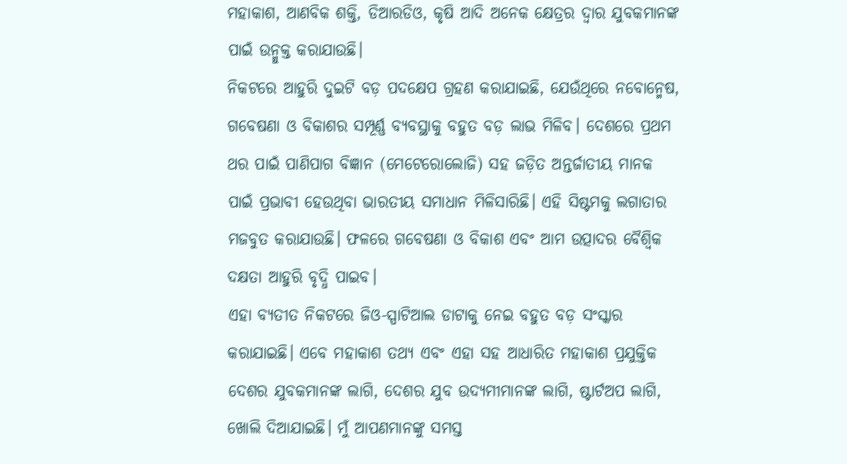ମହାକାଶ, ଆଣବିକ ଶକ୍ତି, ଡିଆରଡିଓ, କୃଷି ଆଦି ଅନେକ କ୍ଷେତ୍ରର ଦ୍ୱାର ଯୁବକମାନଙ୍କ ପାଇଁ ଉନ୍ମୁକ୍ତ କରାଯାଉଛି।
ନିକଟରେ ଆହୁରି ଦୁଇଟି ବଡ଼ ପଦକ୍ଷେପ ଗ୍ରହଣ କରାଯାଇଛି, ଯେଉଁଥିରେ ନବୋନ୍ମେଷ, ଗବେଷଣା ଓ ବିକାଶର ସମ୍ପୂର୍ଣ୍ଣ ବ୍ୟବସ୍ଥାକୁ ବହୁତ ବଡ଼ ଲାଭ ମିଳିବ। ଦେଶରେ ପ୍ରଥମ ଥର ପାଇଁ ପାଣିପାଗ ବିଜ୍ଞାନ (ମେଟେରୋଲୋଜି) ସହ ଜଡ଼ିତ ଅନ୍ତର୍ଜାତୀୟ ମାନକ ପାଇଁ ପ୍ରଭାବୀ ହେଉଥିବା ଭାରତୀୟ ସମାଧାନ ମିଳିସାରିଛି। ଏହି ସିଷ୍ଟମକୁ ଲଗାତାର ମଜବୁତ କରାଯାଉଛି। ଫଳରେ ଗବେଷଣା ଓ ବିକାଶ ଏବଂ ଆମ ଉତ୍ପାଦର ବୈଶ୍ବିକ ଦକ୍ଷତା ଆହୁରି ବୃଦ୍ଧି ପାଇବ।
ଏହା ବ୍ୟତୀତ ନିକଟରେ ଜିଓ-ସ୍ପାଟିଆଲ ଡାଟାକୁ ନେଇ ବହୁତ ବଡ଼ ସଂସ୍କାର କରାଯାଇଛି। ଏବେ ମହାକାଶ ତଥ୍ୟ ଏବଂ ଏହା ସହ ଆଧାରିତ ମହାକାଶ ପ୍ରଯୁକ୍ତିକ ଦେଶର ଯୁବକମାନଙ୍କ ଲାଗି, ଦେଶର ଯୁବ ଉଦ୍ୟମୀମାନଙ୍କ ଲାଗି, ଷ୍ଟାର୍ଟଅପ ଲାଗି, ଖୋଲି ଦିଆଯାଇଛି। ମୁଁ ଆପଣମାନଙ୍କୁ ସମସ୍ତ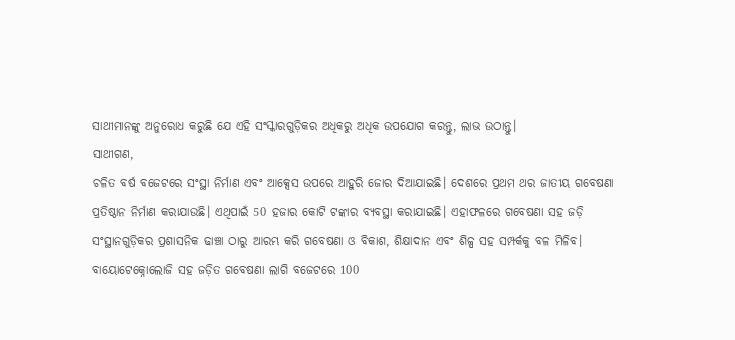ସାଥୀମାନଙ୍କୁ ଅନୁରୋଧ କରୁଛି ଯେ ଏହି ସଂସ୍କାରଗୁଡ଼ିକର ଅଧିକରୁ ଅଧିକ ଉପଯୋଗ କରନ୍ତୁ, ଲାଭ ଉଠାନ୍ତୁ।
ସାଥୀଗଣ,
ଚଳିତ ବର୍ଷ ବଜେଟରେ ସଂସ୍ଥା ନିର୍ମାଣ ଏବଂ ଆକ୍ସେସ ଉପରେ ଆହୁରି ଜୋର ଦିଆଯାଇଛି। ଦେଶରେ ପ୍ରଥମ ଥର ଜାତୀୟ ଗବେଷଣା ପ୍ରତିଷ୍ଠାନ ନିର୍ମାଣ କରାଯାଉଛି। ଏଥିପାଇଁ 50 ହଜାର କୋଟି ଟଙ୍କାର ବ୍ୟବସ୍ଥା କରାଯାଇଛି। ଏହାଫଳରେ ଗବେଷଣା ସହ ଜଡ଼ି ସଂସ୍ଥାନଗୁଡ଼ିକର ପ୍ରଶାସନିକ ଢାଞ୍ଚା ଠାରୁ ଆରମ୍ଭ କରି ଗବେଷଣା ଓ ବିକାଶ, ଶିକ୍ଷାଦାନ ଏବଂ ଶିଳ୍ପ ସହ ସମ୍ପର୍କକୁ ବଳ ମିଳିବ। ବାୟୋଟେକ୍ନୋଲୋଜି ସହ ଜଡ଼ିତ ଗବେଷଣା ଲାଗି ବଜେଟରେ 100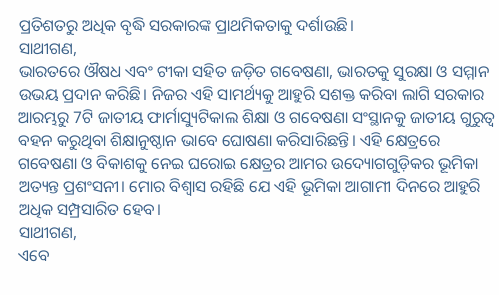ପ୍ରତିଶତରୁ ଅଧିକ ବୃଦ୍ଧି ସରକାରଙ୍କ ପ୍ରାଥମିକତାକୁ ଦର୍ଶାଉଛି।
ସାଥୀଗଣ,
ଭାରତରେ ଔଷଧ ଏବଂ ଟୀକା ସହିତ ଜଡ଼ିତ ଗବେଷଣା, ଭାରତକୁ ସୁରକ୍ଷା ଓ ସମ୍ମାନ ଉଭୟ ପ୍ରଦାନ କରିଛି। ନିଜର ଏହି ସାମର୍ଥ୍ୟକୁ ଆହୁରି ସଶକ୍ତ କରିବା ଲାଗି ସରକାର ଆରମ୍ଭରୁ 7ଟି ଜାତୀୟ ଫାର୍ମାସ୍ୟୁଟିକାଲ ଶିକ୍ଷା ଓ ଗବେଷଣା ସଂସ୍ଥାନକୁ ଜାତୀୟ ଗୁରୁତ୍ୱ ବହନ କରୁଥିବା ଶିକ୍ଷାନୁଷ୍ଠାନ ଭାବେ ଘୋଷଣା କରିସାରିଛନ୍ତି। ଏହି କ୍ଷେତ୍ରରେ ଗବେଷଣା ଓ ବିକାଶକୁ ନେଇ ଘରୋଇ କ୍ଷେତ୍ରର ଆମର ଉଦ୍ୟୋଗଗୁଡ଼ିକର ଭୂମିକା ଅତ୍ୟନ୍ତ ପ୍ରଶଂସନୀ। ମୋର ବିଶ୍ୱାସ ରହିଛି ଯେ ଏହି ଭୂମିକା ଆଗାମୀ ଦିନରେ ଆହୁରି ଅଧିକ ସମ୍ପ୍ରସାରିତ ହେବ।
ସାଥୀଗଣ,
ଏବେ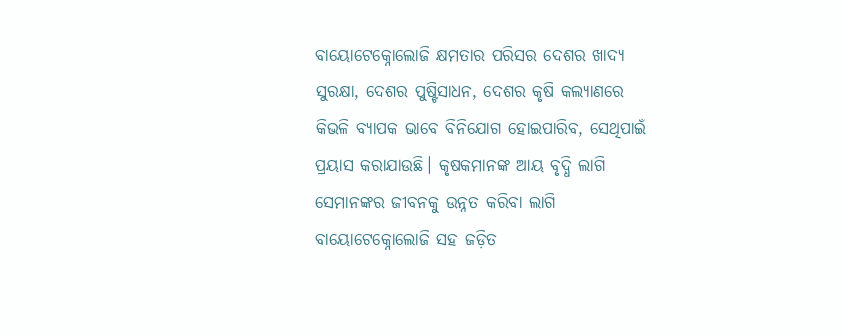ବାୟୋଟେକ୍ନୋଲୋଜି କ୍ଷମତାର ପରିସର ଦେଶର ଖାଦ୍ୟ ସୁରକ୍ଷା, ଦେଶର ପୁଷ୍ଟିସାଧନ, ଦେଶର କୃଷି କଲ୍ୟାଣରେ କିଭଳି ବ୍ୟାପକ ଭାବେ ବିନିଯୋଗ ହୋଇପାରିବ, ସେଥିପାଇଁ ପ୍ରୟାସ କରାଯାଉଛି। କୃଷକମାନଙ୍କ ଆୟ ବୃଦ୍ଧି ଲାଗି ସେମାନଙ୍କର ଜୀବନକୁ ଉନ୍ନତ କରିବା ଲାଗି ବାୟୋଟେକ୍ନୋଲୋଜି ସହ ଜଡ଼ିତ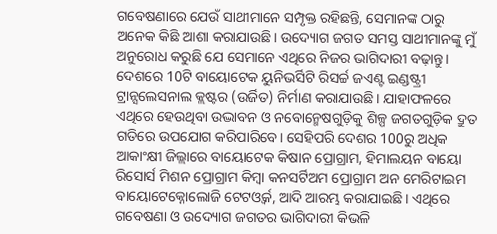ଗବେଷଣାରେ ଯେଉଁ ସାଥୀମାନେ ସମ୍ପୃକ୍ତ ରହିଛନ୍ତି, ସେମାନଙ୍କ ଠାରୁ ଅନେକ କିଛି ଆଶା କରାଯାଉଛି। ଉଦ୍ୟୋଗ ଜଗତ ସମସ୍ତ ସାଥୀମାନଙ୍କୁ ମୁଁ ଅନୁରୋଧ କରୁଛି ଯେ ସେମାନେ ଏଥିରେ ନିଜର ଭାଗିଦାରୀ ବଢ଼ାନ୍ତୁ। ଦେଶରେ 10ଟି ବାୟୋଟେକ ୟୁନିଭର୍ସିଟି ରିସର୍ଚ୍ଚ ଜଏଣ୍ଟ ଇଣ୍ଡଷ୍ଟ୍ରୀ ଟ୍ରାନ୍ସଲେସନାଲ କ୍ଲଷ୍ଟର (ଉର୍ଜିତ) ନିର୍ମାଣ କରାଯାଉଛି। ଯାହାଫଳରେ ଏଥିରେ ହେଉଥିବା ଉଦ୍ଭାବନ ଓ ନବୋନ୍ମେଷଗୁଡ଼ିକୁ ଶିଳ୍ପ ଜଗତଗୁଡ଼ିକ ଦ୍ରୁତ ଗତିରେ ଉପଯୋଗ କରିପାରିବେ। ସେହିପରି ଦେଶର 100ରୁ ଅଧିକ ଆକାଂକ୍ଷୀ ଜିଲ୍ଲାରେ ବାୟୋଟେକ କିଷାନ ପ୍ରୋଗ୍ରାମ, ହିମାଲୟନ ବାୟୋ ରିସୋର୍ସ ମିଶନ ପ୍ରୋଗ୍ରାମ କିମ୍ବା କନସର୍ଟିଅମ ପ୍ରୋଗ୍ରାମ ଅନ ମେରିଟାଇମ ବାୟୋଟେକ୍ନୋଲୋଜି ଟେଟଓ୍ବର୍କ, ଆଦି ଆରମ୍ଭ କରାଯାଇଛି। ଏଥିରେ ଗବେଷଣା ଓ ଉଦ୍ୟୋଗ ଜଗତର ଭାଗିଦାରୀ କିଭଳି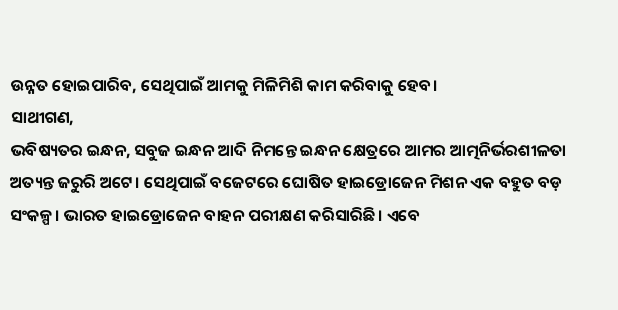ଉନ୍ନତ ହୋଇପାରିବ, ସେଥିପାଇଁ ଆମକୁ ମିଳିମିଶି କାମ କରିବାକୁ ହେବ।
ସାଥୀଗଣ,
ଭବିଷ୍ୟତର ଇନ୍ଧନ, ସବୁଜ ଇନ୍ଧନ ଆଦି ନିମନ୍ତେ ଇନ୍ଧନ କ୍ଷେତ୍ରରେ ଆମର ଆତ୍ମନିର୍ଭରଶୀଳତା ଅତ୍ୟନ୍ତ ଜରୁରି ଅଟେ। ସେଥିପାଇଁ ବଜେଟରେ ଘୋଷିତ ହାଇଡ୍ରୋଜେନ ମିଶନ ଏକ ବହୁତ ବଡ଼ ସଂକଳ୍ପ। ଭାରତ ହାଇଡ୍ରୋଜେନ ବାହନ ପରୀକ୍ଷଣ କରିସାରିଛି। ଏବେ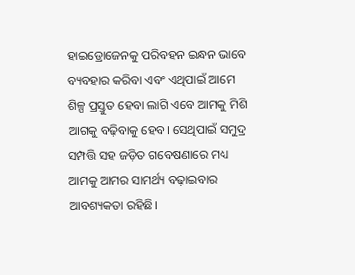ହାଇଡ୍ରୋଜେନକୁ ପରିବହନ ଇନ୍ଧନ ଭାବେ ବ୍ୟବହାର କରିବା ଏବଂ ଏଥିପାଇଁ ଆମେ ଶିଳ୍ପ ପ୍ରସ୍ତୁତ ହେବା ଲାଗି ଏବେ ଆମକୁ ମିଶି ଆଗକୁ ବଢ଼ିବାକୁ ହେବ। ସେଥିପାଇଁ ସମୁଦ୍ର ସମ୍ପତ୍ତି ସହ ଜଡ଼ିତ ଗବେଷଣାରେ ମଧ୍ୟ ଆମକୁ ଆମର ସାମର୍ଥ୍ୟ ବଢ଼ାଇବାର ଆବଶ୍ୟକତା ରହିଛି।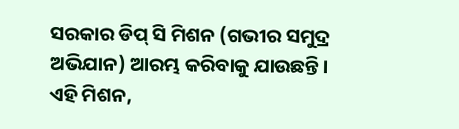ସରକାର ଡିପ୍ ସି ମିଶନ (ଗଭୀର ସମୁଦ୍ର ଅଭିଯାନ) ଆରମ୍ଭ କରିବାକୁ ଯାଉଛନ୍ତି। ଏହି ମିଶନ,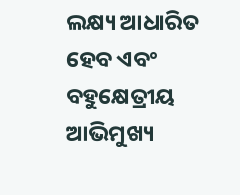ଲକ୍ଷ୍ୟ ଆଧାରିତ ହେବ ଏବଂ ବହୁକ୍ଷେତ୍ରୀୟ ଆଭିମୁଖ୍ୟ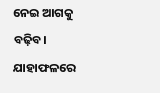ନେଇ ଆଗକୁ ବଢ଼ିବ। ଯାହାଫଳରେ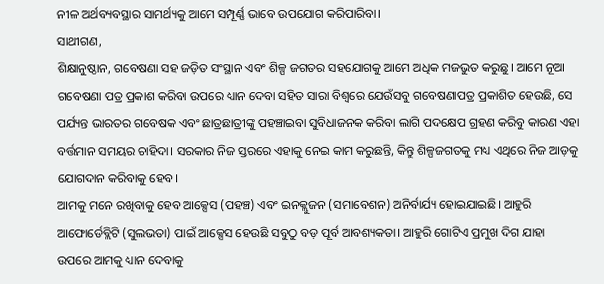ନୀଳ ଅର୍ଥବ୍ୟବସ୍ଥାର ସାମର୍ଥ୍ୟକୁ ଆମେ ସମ୍ପୂର୍ଣ୍ଣ ଭାବେ ଉପଯୋଗ କରିପାରିବା।
ସାଥୀଗଣ,
ଶିକ୍ଷାନୁଷ୍ଠାନ, ଗବେଷଣା ସହ ଜଡ଼ିତ ସଂସ୍ଥାନ ଏବଂ ଶିଳ୍ପ ଜଗତର ସହଯୋଗକୁ ଆମେ ଅଧିକ ମଜଭୁତ କରୁଛୁ। ଆମେ ନୂଆ ଗବେଷଣା ପତ୍ର ପ୍ରକାଶ କରିବା ଉପରେ ଧ୍ୟାନ ଦେବା ସହିତ ସାରା ବିଶ୍ୱରେ ଯେଉଁସବୁ ଗବେଷଣାପତ୍ର ପ୍ରକାଶିତ ହେଉଛି, ସେ ପର୍ଯ୍ୟନ୍ତ ଭାରତର ଗବେଷକ ଏବଂ ଛାତ୍ରଛାତ୍ରୀଙ୍କୁ ପହଞ୍ଚାଇବା ସୁବିଧାଜନକ କରିବା ଲାଗି ପଦକ୍ଷେପ ଗ୍ରହଣ କରିବୁ କାରଣ ଏହା ବର୍ତ୍ତମାନ ସମୟର ଚାହିଦା। ସରକାର ନିଜ ସ୍ତରରେ ଏହାକୁ ନେଇ କାମ କରୁଛନ୍ତି, କିନ୍ତୁ ଶିଳ୍ପଜଗତକୁ ମଧ୍ୟ ଏଥିରେ ନିଜ ଆଡ଼କୁ ଯୋଗଦାନ କରିବାକୁ ହେବ।
ଆମକୁ ମନେ ରଖିବାକୁ ହେବ ଆକ୍ସେସ (ପହଞ୍ଚ) ଏବଂ ଇନକ୍ଲୁଜନ (ସମାବେଶନ) ଅନିର୍ବାର୍ଯ୍ୟ ହୋଇଯାଇଛି। ଆହୁରି ଆଫୋର୍ଡେବ୍ଲିଟି (ସୁଲଭତା) ପାଇଁ ଆକ୍ସେସ ହେଉଛି ସବୁଠୁ ବଡ଼ ପୂର୍ବ ଆବଶ୍ୟକତା। ଆହୁରି ଗୋଟିଏ ପ୍ରମୁଖ ଦିଗ ଯାହା ଉପରେ ଆମକୁ ଧ୍ୟାନ ଦେବାକୁ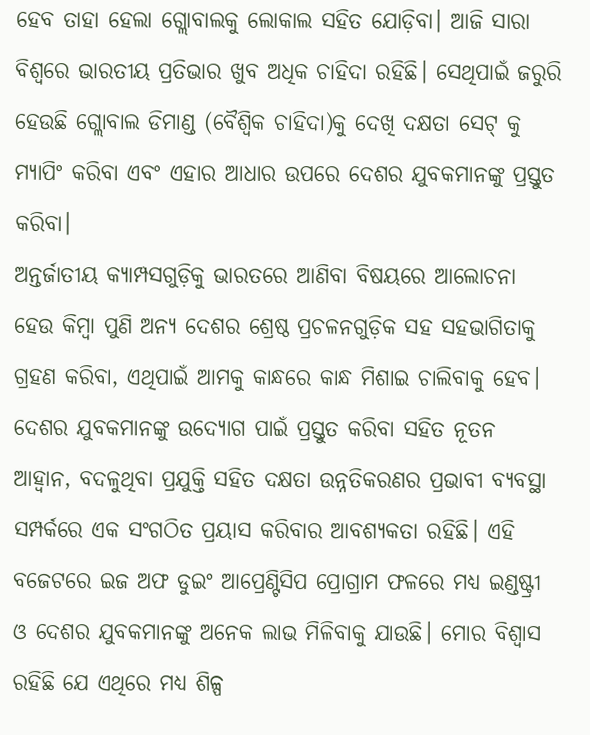ହେବ ତାହା ହେଲା ଗ୍ଲୋବାଲକୁ ଲୋକାଲ ସହିତ ଯୋଡ଼ିବା। ଆଜି ସାରା ବିଶ୍ୱରେ ଭାରତୀୟ ପ୍ରତିଭାର ଖୁବ ଅଧିକ ଚାହିଦା ରହିଛି। ସେଥିପାଇଁ ଜରୁରି ହେଉଛି ଗ୍ଲୋବାଲ ଡିମାଣ୍ଡ (ବୈଶ୍ୱିକ ଚାହିଦା)କୁ ଦେଖି ଦକ୍ଷତା ସେଟ୍ କୁ ମ୍ୟାପିଂ କରିବା ଏବଂ ଏହାର ଆଧାର ଉପରେ ଦେଶର ଯୁବକମାନଙ୍କୁ ପ୍ରସ୍ତୁତ କରିବା।
ଅନ୍ତର୍ଜାତୀୟ କ୍ୟାମ୍ପସଗୁଡ଼ିକୁ ଭାରତରେ ଆଣିବା ବିଷୟରେ ଆଲୋଚନା ହେଉ କିମ୍ବା ପୁଣି ଅନ୍ୟ ଦେଶର ଶ୍ରେଷ୍ଠ ପ୍ରଚଳନଗୁଡ଼ିକ ସହ ସହଭାଗିତାକୁ ଗ୍ରହଣ କରିବା, ଏଥିପାଇଁ ଆମକୁ କାନ୍ଧରେ କାନ୍ଧ ମିଶାଇ ଚାଲିବାକୁ ହେବ। ଦେଶର ଯୁବକମାନଙ୍କୁ ଉଦ୍ୟୋଗ ପାଇଁ ପ୍ରସ୍ତୁତ କରିବା ସହିତ ନୂତନ ଆହ୍ବାନ, ବଦଳୁଥିବା ପ୍ରଯୁକ୍ତି ସହିତ ଦକ୍ଷତା ଉନ୍ନତିକରଣର ପ୍ରଭାବୀ ବ୍ୟବସ୍ଥା ସମ୍ପର୍କରେ ଏକ ସଂଗଠିତ ପ୍ରୟାସ କରିବାର ଆବଶ୍ୟକତା ରହିଛି। ଏହି ବଜେଟରେ ଇଜ ଅଫ ଡୁଇଂ ଆପ୍ରେଣ୍ଟିସିପ ପ୍ରୋଗ୍ରାମ ଫଳରେ ମଧ୍ୟ ଇଣ୍ଡଷ୍ଟ୍ରୀ ଓ ଦେଶର ଯୁବକମାନଙ୍କୁ ଅନେକ ଲାଭ ମିଳିବାକୁ ଯାଉଛି। ମୋର ବିଶ୍ୱାସ ରହିଛି ଯେ ଏଥିରେ ମଧ୍ୟ ଶିଳ୍ପ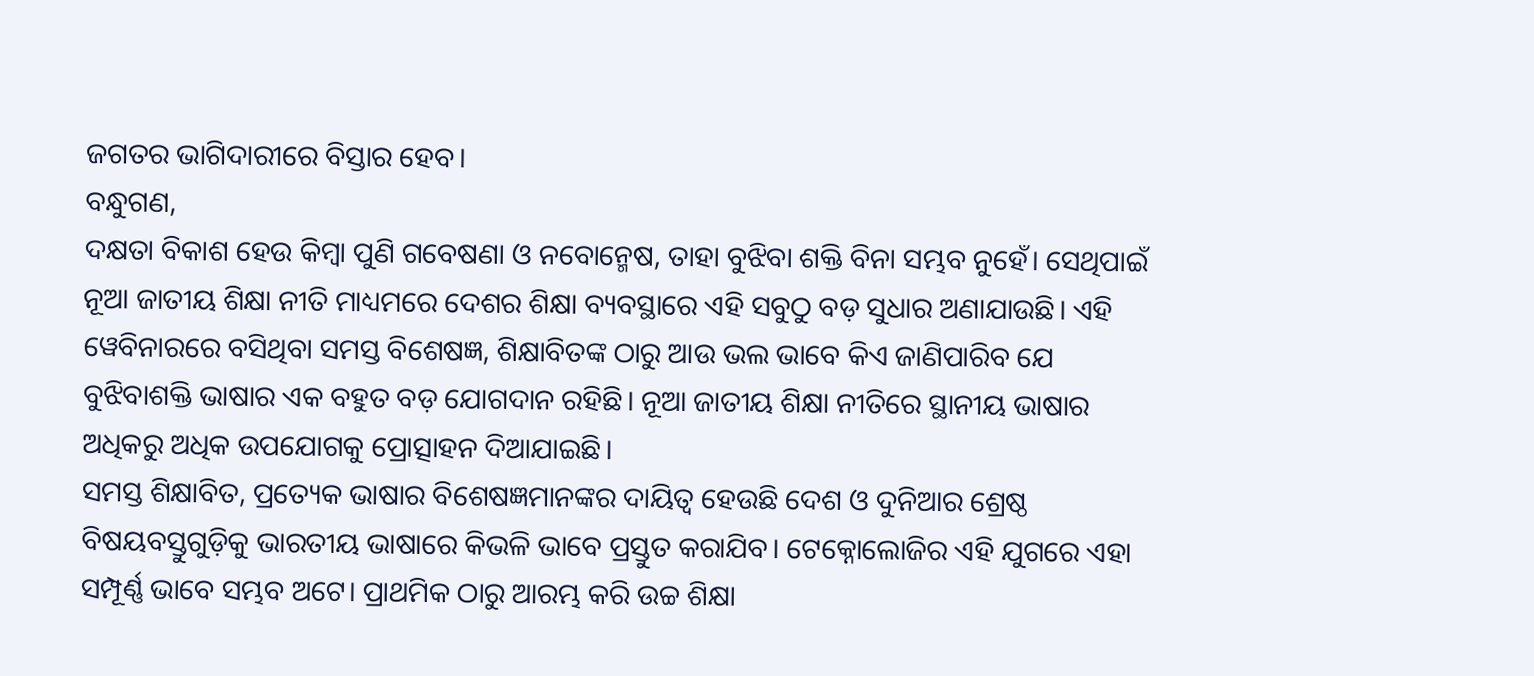ଜଗତର ଭାଗିଦାରୀରେ ବିସ୍ତାର ହେବ।
ବନ୍ଧୁଗଣ,
ଦକ୍ଷତା ବିକାଶ ହେଉ କିମ୍ବା ପୁଣି ଗବେଷଣା ଓ ନବୋନ୍ମେଷ, ତାହା ବୁଝିବା ଶକ୍ତି ବିନା ସମ୍ଭବ ନୁହେଁ। ସେଥିପାଇଁ ନୂଆ ଜାତୀୟ ଶିକ୍ଷା ନୀତି ମାଧ୍ୟମରେ ଦେଶର ଶିକ୍ଷା ବ୍ୟବସ୍ଥାରେ ଏହି ସବୁଠୁ ବଡ଼ ସୁଧାର ଅଣାଯାଉଛି। ଏହି ୱେବିନାରରେ ବସିଥିବା ସମସ୍ତ ବିଶେଷଜ୍ଞ, ଶିକ୍ଷାବିତଙ୍କ ଠାରୁ ଆଉ ଭଲ ଭାବେ କିଏ ଜାଣିପାରିବ ଯେ ବୁଝିବାଶକ୍ତି ଭାଷାର ଏକ ବହୁତ ବଡ଼ ଯୋଗଦାନ ରହିଛି। ନୂଆ ଜାତୀୟ ଶିକ୍ଷା ନୀତିରେ ସ୍ଥାନୀୟ ଭାଷାର ଅଧିକରୁ ଅଧିକ ଉପଯୋଗକୁ ପ୍ରୋତ୍ସାହନ ଦିଆଯାଇଛି।
ସମସ୍ତ ଶିକ୍ଷାବିତ, ପ୍ରତ୍ୟେକ ଭାଷାର ବିଶେଷଜ୍ଞମାନଙ୍କର ଦାୟିତ୍ୱ ହେଉଛି ଦେଶ ଓ ଦୁନିଆର ଶ୍ରେଷ୍ଠ ବିଷୟବସ୍ତୁଗୁଡ଼ିକୁ ଭାରତୀୟ ଭାଷାରେ କିଭଳି ଭାବେ ପ୍ରସ୍ତୁତ କରାଯିବ। ଟେକ୍ନୋଲୋଜିର ଏହି ଯୁଗରେ ଏହା ସମ୍ପୂର୍ଣ୍ଣ ଭାବେ ସମ୍ଭବ ଅଟେ। ପ୍ରାଥମିକ ଠାରୁ ଆରମ୍ଭ କରି ଉଚ୍ଚ ଶିକ୍ଷା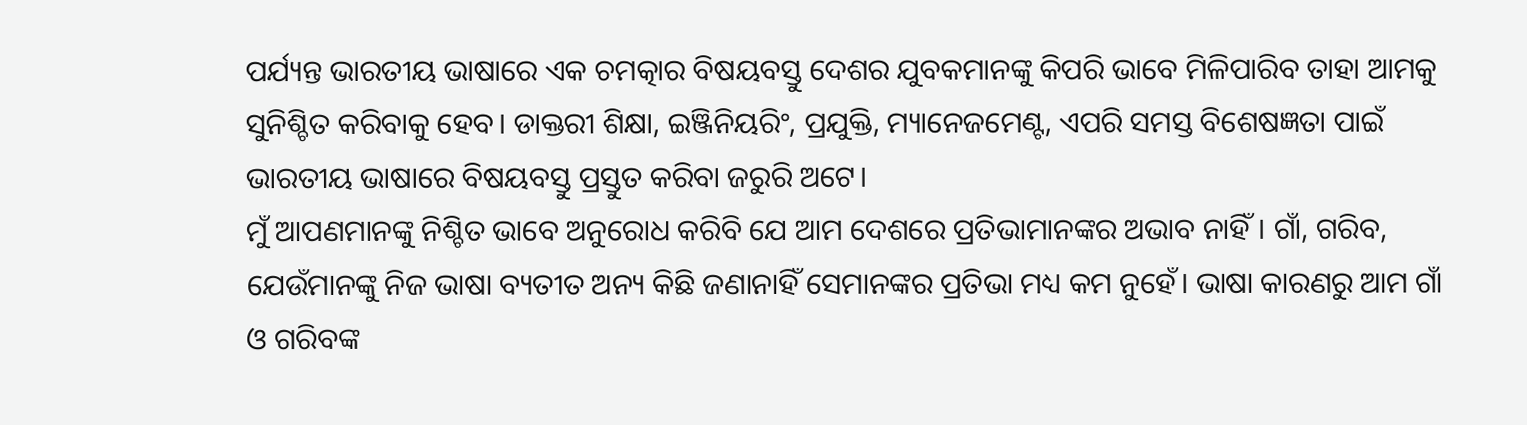ପର୍ଯ୍ୟନ୍ତ ଭାରତୀୟ ଭାଷାରେ ଏକ ଚମତ୍କାର ବିଷୟବସ୍ତୁ ଦେଶର ଯୁବକମାନଙ୍କୁ କିପରି ଭାବେ ମିଳିପାରିବ ତାହା ଆମକୁ ସୁନିଶ୍ଚିତ କରିବାକୁ ହେବ। ଡାକ୍ତରୀ ଶିକ୍ଷା, ଇଞ୍ଜିନିୟରିଂ, ପ୍ରଯୁକ୍ତି, ମ୍ୟାନେଜମେଣ୍ଟ, ଏପରି ସମସ୍ତ ବିଶେଷଜ୍ଞତା ପାଇଁ ଭାରତୀୟ ଭାଷାରେ ବିଷୟବସ୍ତୁ ପ୍ରସ୍ତୁତ କରିବା ଜରୁରି ଅଟେ।
ମୁଁ ଆପଣମାନଙ୍କୁ ନିଶ୍ଚିତ ଭାବେ ଅନୁରୋଧ କରିବି ଯେ ଆମ ଦେଶରେ ପ୍ରତିଭାମାନଙ୍କର ଅଭାବ ନାହିଁ। ଗାଁ, ଗରିବ, ଯେଉଁମାନଙ୍କୁ ନିଜ ଭାଷା ବ୍ୟତୀତ ଅନ୍ୟ କିଛି ଜଣାନାହିଁ ସେମାନଙ୍କର ପ୍ରତିଭା ମଧ୍ୟ କମ ନୁହେଁ। ଭାଷା କାରଣରୁ ଆମ ଗାଁ ଓ ଗରିବଙ୍କ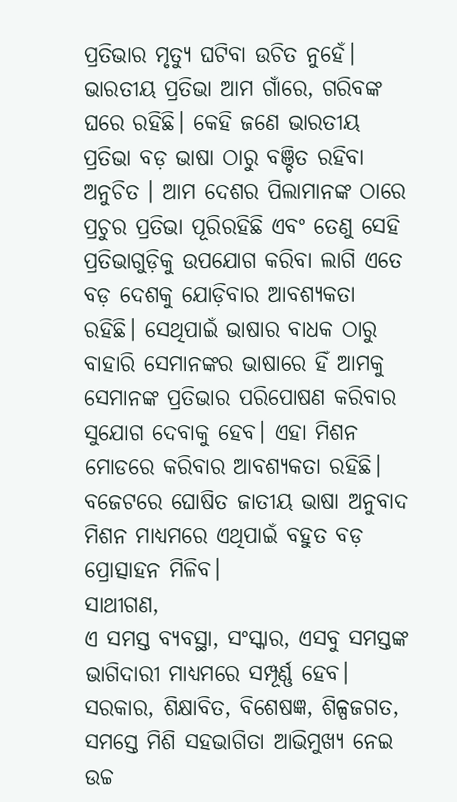ପ୍ରତିଭାର ମୃତ୍ୟୁ ଘଟିବା ଉଚିତ ନୁହେଁ। ଭାରତୀୟ ପ୍ରତିଭା ଆମ ଗାଁରେ, ଗରିବଙ୍କ ଘରେ ରହିଛି। କେହି ଜଣେ ଭାରତୀୟ ପ୍ରତିଭା ବଡ଼ ଭାଷା ଠାରୁ ବଞ୍ଚିତ ରହିବା ଅନୁଚିତ । ଆମ ଦେଶର ପିଲାମାନଙ୍କ ଠାରେ ପ୍ରଚୁର ପ୍ରତିଭା ପୂରିରହିଛି ଏବଂ ତେଣୁ ସେହି ପ୍ରତିଭାଗୁଡ଼ିକୁ ଉପଯୋଗ କରିବା ଲାଗି ଏତେ ବଡ଼ ଦେଶକୁ ଯୋଡ଼ିବାର ଆବଶ୍ୟକତା ରହିଛି। ସେଥିପାଇଁ ଭାଷାର ବାଧକ ଠାରୁ ବାହାରି ସେମାନଙ୍କର ଭାଷାରେ ହିଁ ଆମକୁ ସେମାନଙ୍କ ପ୍ରତିଭାର ପରିପୋଷଣ କରିବାର ସୁଯୋଗ ଦେବାକୁ ହେବ। ଏହା ମିଶନ ମୋଡରେ କରିବାର ଆବଶ୍ୟକତା ରହିଛି। ବଜେଟରେ ଘୋଷିତ ଜାତୀୟ ଭାଷା ଅନୁବାଦ ମିଶନ ମାଧ୍ୟମରେ ଏଥିପାଇଁ ବହୁତ ବଡ଼ ପ୍ରୋତ୍ସାହନ ମିଳିବ।
ସାଥୀଗଣ,
ଏ ସମସ୍ତ ବ୍ୟବସ୍ଥା, ସଂସ୍କାର, ଏସବୁ ସମସ୍ତଙ୍କ ଭାଗିଦାରୀ ମାଧ୍ୟମରେ ସମ୍ପୂର୍ଣ୍ଣ ହେବ। ସରକାର, ଶିକ୍ଷାବିତ, ବିଶେଷଜ୍ଞ, ଶିଳ୍ପଜଗତ, ସମସ୍ତେ ମିଶି ସହଭାଗିତା ଆଭିମୁଖ୍ୟ ନେଇ ଉଚ୍ଚ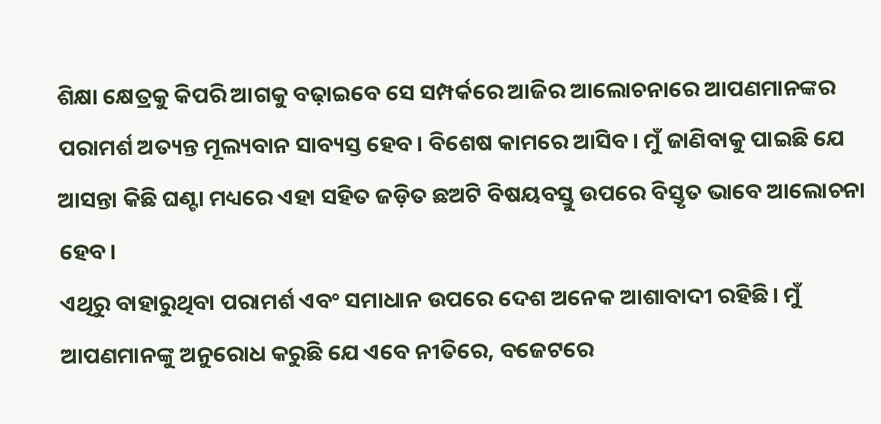ଶିକ୍ଷା କ୍ଷେତ୍ରକୁ କିପରି ଆଗକୁ ବଢ଼ାଇବେ ସେ ସମ୍ପର୍କରେ ଆଜିର ଆଲୋଚନାରେ ଆପଣମାନଙ୍କର ପରାମର୍ଶ ଅତ୍ୟନ୍ତ ମୂଲ୍ୟବାନ ସାବ୍ୟସ୍ତ ହେବ। ବିଶେଷ କାମରେ ଆସିବ। ମୁଁ ଜାଣିବାକୁ ପାଇଛି ଯେ ଆସନ୍ତା କିଛି ଘଣ୍ଟା ମଧ୍ୟରେ ଏହା ସହିତ ଜଡ଼ିତ ଛଅଟି ବିଷୟବସ୍ତୁ ଉପରେ ବିସ୍ତୃତ ଭାବେ ଆଲୋଚନା ହେବ।
ଏଥିରୁ ବାହାରୁଥିବା ପରାମର୍ଶ ଏବଂ ସମାଧାନ ଉପରେ ଦେଶ ଅନେକ ଆଶାବାଦୀ ରହିଛି। ମୁଁ ଆପଣମାନଙ୍କୁ ଅନୁରୋଧ କରୁଛି ଯେ ଏବେ ନୀତିରେ, ବଜେଟରେ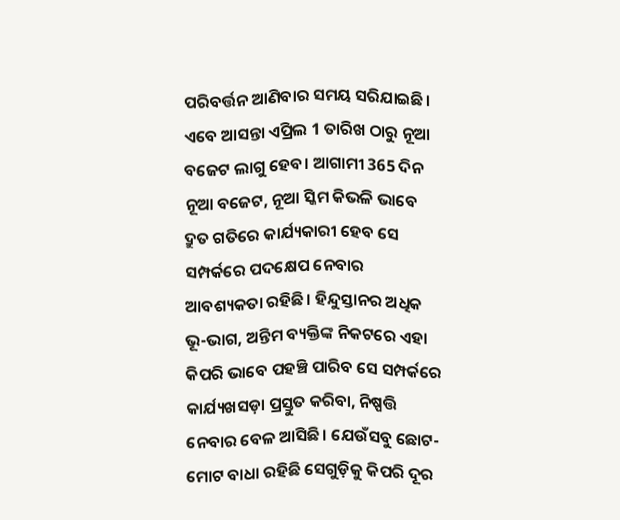ପରିବର୍ତ୍ତନ ଆଣିବାର ସମୟ ସରିଯାଇଛି। ଏବେ ଆସନ୍ତା ଏପ୍ରିଲ 1 ତାରିଖ ଠାରୁ ନୂଆ ବଜେଟ ଲାଗୁ ହେବ। ଆଗାମୀ 365 ଦିନ ନୂଆ ବଜେଟ, ନୂଆ ସ୍କିମ କିଭଳି ଭାବେ ଦ୍ରୁତ ଗତିରେ କାର୍ଯ୍ୟକାରୀ ହେବ ସେ ସମ୍ପର୍କରେ ପଦକ୍ଷେପ ନେବାର ଆବଶ୍ୟକତା ରହିଛି। ହିନ୍ଦୁସ୍ତାନର ଅଧିକ ଭୂ-ଭାଗ, ଅନ୍ତିମ ବ୍ୟକ୍ତିଙ୍କ ନିକଟରେ ଏହା କିପରି ଭାବେ ପହଞ୍ଚି ପାରିବ ସେ ସମ୍ପର୍କରେ କାର୍ଯ୍ୟଖସଡ଼ା ପ୍ରସ୍ତୁତ କରିବା, ନିଷ୍ପତ୍ତି ନେବାର ବେଳ ଆସିଛି। ଯେଉଁସବୁ ଛୋଟ-ମୋଟ ବାଧା ରହିଛି ସେଗୁଡ଼ିକୁ କିପରି ଦୂର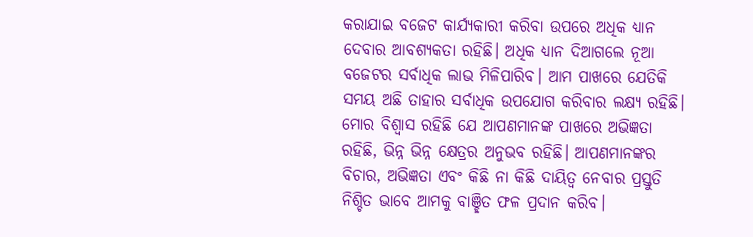କରାଯାଇ ବଜେଟ କାର୍ଯ୍ୟକାରୀ କରିବା ଉପରେ ଅଧିକ ଧ୍ୟାନ ଦେବାର ଆବଶ୍ୟକତା ରହିଛି। ଅଧିକ ଧ୍ୟାନ ଦିଆଗଲେ ନୂଆ ବଜେଟର ସର୍ବାଧିକ ଲାଭ ମିଳିପାରିବ। ଆମ ପାଖରେ ଯେତିକି ସମୟ ଅଛି ତାହାର ସର୍ବାଧିକ ଉପଯୋଗ କରିବାର ଲକ୍ଷ୍ୟ ରହିଛି।
ମୋର ବିଶ୍ୱାସ ରହିଛି ଯେ ଆପଣମାନଙ୍କ ପାଖରେ ଅଭିଜ୍ଞତା ରହିଛି, ଭିନ୍ନ ଭିନ୍ନ କ୍ଷେତ୍ରର ଅନୁଭବ ରହିଛି। ଆପଣମାନଙ୍କର ବିଚାର, ଅଭିଜ୍ଞତା ଏବଂ କିଛି ନା କିଛି ଦାୟିତ୍ୱ ନେବାର ପ୍ରସ୍ତୁତି ନିଶ୍ଚିତ ଭାବେ ଆମକୁ ବାଞ୍ଛିତ ଫଳ ପ୍ରଦାନ କରିବ।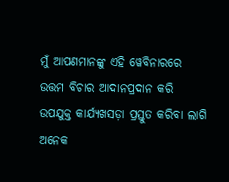ମୁଁ ଆପଣମାନଙ୍କୁ ଏହି ୱେବିନାରରେ ଉତ୍ତମ ବିଚାର ଆଦାନପ୍ରଦାନ କରି ଉପଯୁକ୍ତ କାର୍ଯ୍ୟଖସଡ଼ା ପ୍ରସ୍ତୁତ କରିବା ଲାଗି ଅନେକ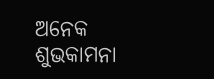ଅନେକ ଶୁଭକାମନା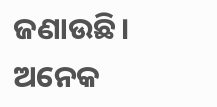ଜଣାଉଛି।
ଅନେକ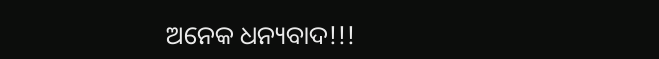ଅନେକ ଧନ୍ୟବାଦ!!!